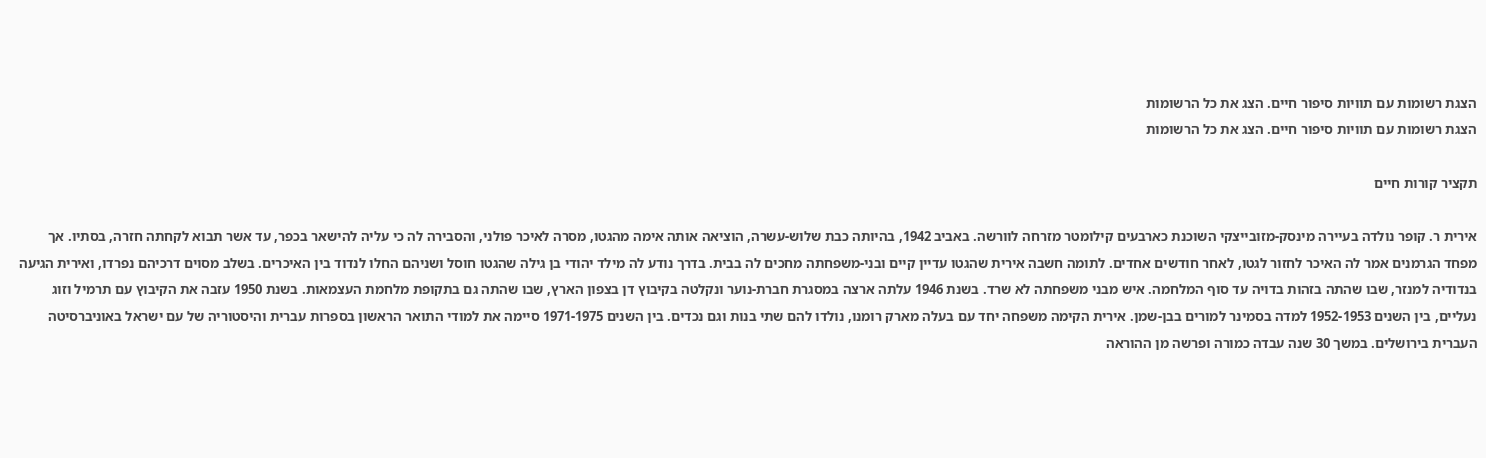הצגת רשומות עם תוויות סיפור חיים. הצג את כל הרשומות
הצגת רשומות עם תוויות סיפור חיים. הצג את כל הרשומות

תקציר קורות חיים

אירית ר. קופר נולדה בעיירה מינסק-מזובייצקי השוכנת כארבעים קילומטר מזרחה לוורשה. באביב 1942, בהיותה כבת שלוש-עשרה, הוציאה אותה אימה מהגטו, מסרה לאיכר פולני, והסבירה לה כי עליה להישאר בכפר, עד אשר תבוא לקחתה חזרה, בסתיו. אך מפחד הגרמנים אמר לה האיכר לחזור לגטו, לאחר חודשים אחדים. לתומה חשבה אירית שהגטו עדיין קיים ובני-משפחתה מחכים לה בבית. בדרך נודע לה מילד יהודי בן גילה שהגטו חוסל ושניהם החלו לנדוד בין האיכרים. בשלב מסוים דרכיהם נפרדו, ואירית הגיעה בנדודיה למנזר, שבו שהתה בזהות בדויה עד סוף המלחמה. איש מבני משפחתה לא שרד. בשנת 1946 עלתה ארצה במסגרת חברת-נוער ונקלטה בקיבוץ דן בצפון הארץ, שבו שהתה גם בתקופת מלחמת העצמאות. בשנת 1950 עזבה את הקיבוץ עם תרמיל וזוג נעליים, בין השנים 1952-1953 למדה בסמינר למורים בבן-שמן. אירית הקימה משפחה יחד עם בעלה מארק רומנו, נולדו להם שתי בנות וגם נכדים. בין השנים 1971-1975 סיימה את למודי התואר הראשון בספרות עברית והיסטוריה של עם ישראל באוניברסיטה העברית בירושלים. במשך 30 שנה עבדה כמורה ופרשה מן ההוראה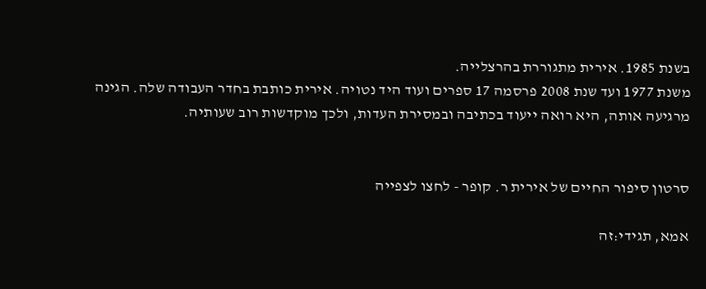בשנת 1985. אירית מתגוררת בהרצלייה.
משנת 1977 ועד שנת 2008 פרסמה 17 ספרים ועוד היד נטויה. אירית כותבת בחדר העבודה שלה. הגינה מרגיעה אותה, היא רואה ייעוד בכתיבה ובמסירת העדות, ולכך מוקדשות רוב שעותיה.


סרטון סיפור החיים של אירית ר. קופר - לחצו לצפייה

אמא, תגידי:זה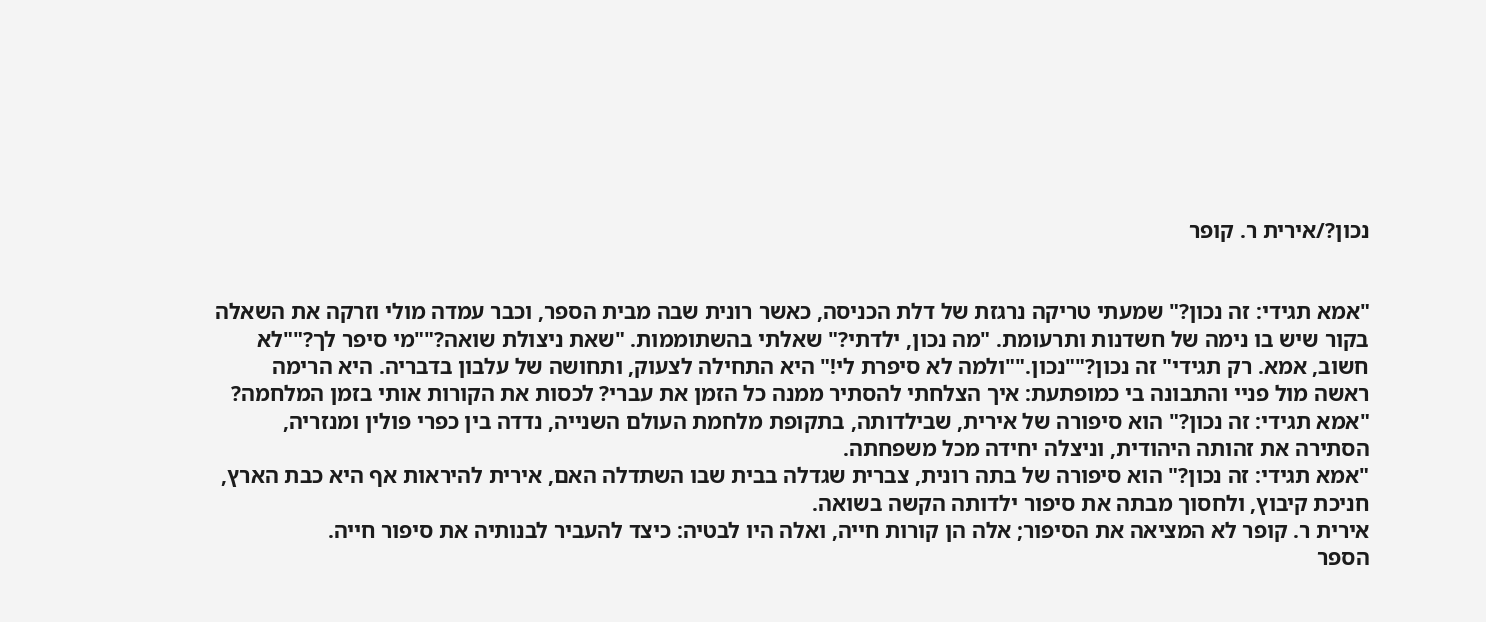נכון?/אירית ר. קופר


"אמא תגידי: זה נכון?" שמעתי טריקה נרגזת של דלת הכניסה, כאשר רונית שבה מבית הספר, וכבר עמדה מולי וזרקה את השאלה בקור שיש בו נימה של חשדנות ותרעומת. "מה נכון, ילדתי?" שאלתי בהשתוממות. "שאת ניצולת שואה?""מי סיפר לך?""לא חשוב, אמא. רק תגידי" זה נכון?""נכון.""ולמה לא סיפרת לי!" היא התחילה לצעוק, ותחושה של עלבון בדבריה. היא הרימה ראשה מול פניי והתבונה בי כמופתעת: איך הצלחתי להסתיר ממנה כל הזמן את עברי? לכסות את הקורות אותי בזמן המלחמה?
"אמא תגידי: זה נכון?" הוא סיפורה של אירית, שבילדותה, בתקופת מלחמת העולם השנייה, נדדה בין כפרי פולין ומנזריה, הסתירה את זהותה היהודית, וניצלה יחידה מכל משפחתה.
"אמא תגידי: זה נכון?" הוא סיפורה של בתה רונית, צברית שגדלה בבית שבו השתדלה האם, אירית להיראות אף היא כבת הארץ, חניכת קיבוץ, ולחסוך מבתה את סיפור ילדותה הקשה בשואה.
אירית ר. קופר לא המציאה את הסיפור; אלה הן קורות חייה, ואלה היו לבטיה: כיצד להעביר לבנותיה את סיפור חייה.
הספר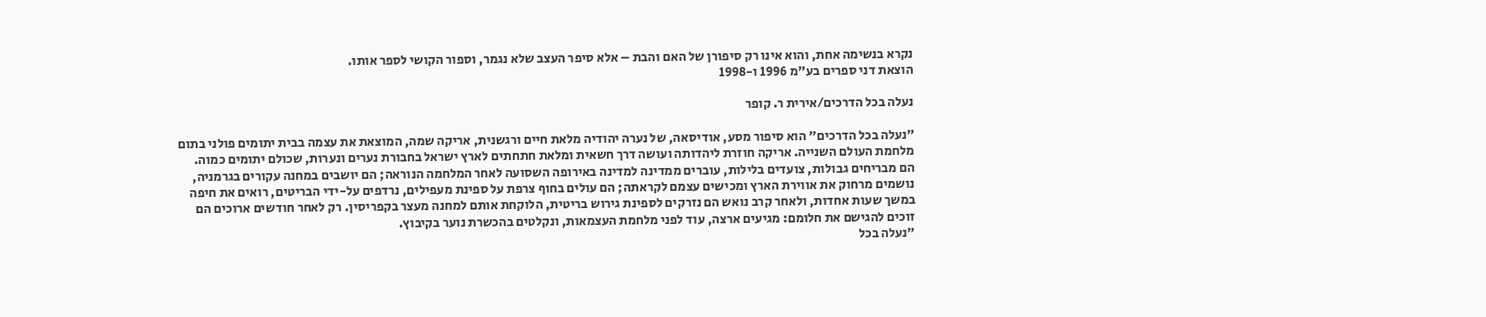נקרא בנשימה אחת, והוא אינו רק סיפורן של האם והבת – אלא סיפר העצב שלא נגמר, וספור הקושי לספר אותו.
הוצאת דני ספרים בע"מ 1996 ו-1998

נעלה בכל הדרכים/אירית ר. קופר

"נעלה בכל הדרכים" הוא סיפור מסע, אודיסאה, של נערה יהודיה מלאת חיים ורגשנית, אריקה שמה, המוצאת את עצמה בבית יתומים פולני בתום מלחמת העולם השנייה. אריקה חוזרת ליהדותה ועושה דרך חשאית ומלאת חתחתים לארץ ישראל בחבורת נערים ונערות, שכולם יתומים כמוה.
הם מבריחים גבולות, צועדים בלילות, עוברים ממדינה למדינה באירופה השסועה לאחר המלחמה הנוראה; הם יושבים במחנה עקורים בגרמניה, נושמים מרחוק את אווירת הארץ ומכישים עצמם לקראתה; הם עולים בחוף צרפת על ספינת מעפילים, נרדפים על-ידי הבריטים, רואים את חיפה במשך שעות אחדות, ולאחר קרב נואש הם נזרקים לספינת גירוש בריטית, הלוקחת אותם למחנה מעצר בקפריסין. רק לאחר חודשים ארוכים הם זוכים להגישם את חלומם: מגיעים ארצה, עוד לפני מלחמת העצמאות, ונקלטים בהכשרת נוער בקיבוץ.
"נעלה בכל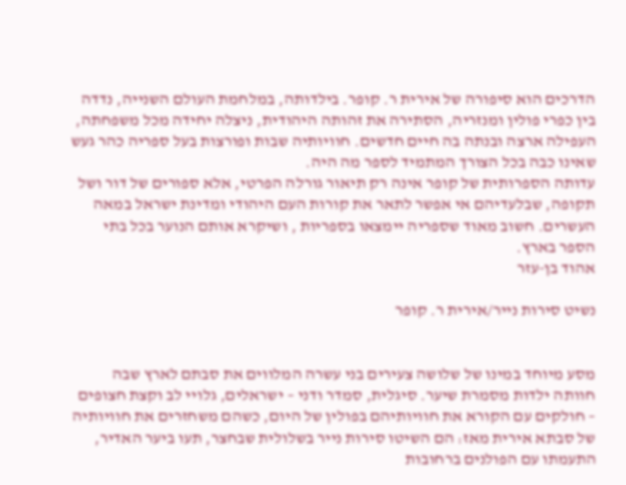הדרכים הוא סיפורה של אירית ר. קופר. בילדותה, במלחמת העולם השנייה, נדדה בין כפרי פולין ומנזריה, הסתירה את זהותה היהודית, ניצלה יחידה מכל משפחתה, העפילה ארצה ובנתה בה חיים חדשים. חוויותיה שבות ופורצות בעל ספריה כהר געש שאינו כבה בכל הצורך המתמיד לספר מה היה.
עדותה הספרותית של קופר אינה רק תיאור גורלה הפרטי, אלא ספורים של דור ושל תקופה, שבלעדיהם אי אפשר לתאר את קורות העם היהודי ומדינת ישראל במאה העשרים. חשוב מאוד שספריה יימצאו בספריות , ושיקרא אותם הנוער בכל בתי הספר בארץ.
אהוד בן-עזר

נשיט סירות נייר/אירית ר. קופר


מסע מיוחד במינו של שלושה צעירים בני עשרה המלווים את סבתם לארץ שבה חוותה ילדות מסמרת שיער. סיגלית, סמדר ודני – ישראלים, גלויי לב וקצת חצופים – חולקים עם הקורא את חוויותיהם בפולין של היום, כשהם משחזרים את חוויותיה של סבתא אירית מאז: הם השיטו סירות נייר בשלולית שבחצר, תעו ביער האדיר, התעמתו עם הפולנים ברחובות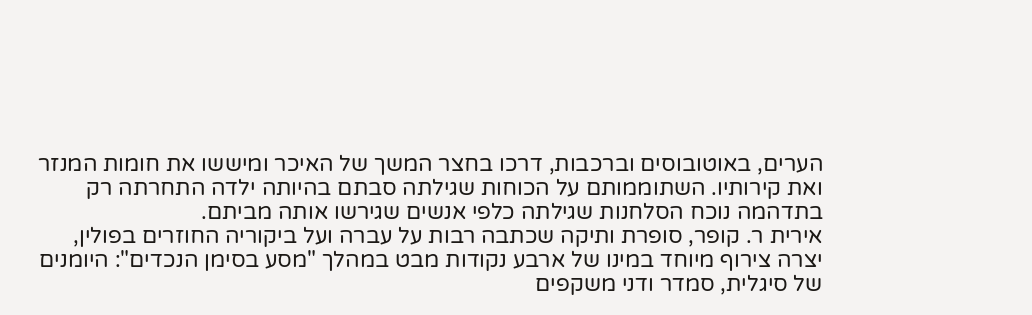הערים, באוטובוסים וברכבות, דרכו בחצר המשך של האיכר ומיששו את חומות המנזר ואת קירותיו. השתוממותם על הכוחות שגילתה סבתם בהיותה ילדה התחרתה רק בתדהמה נוכח הסלחנות שגילתה כלפי אנשים שגירשו אותה מביתם.
אירית ר. קופר, סופרת ותיקה שכתבה רבות על עברה ועל ביקוריה החוזרים בפולין, יצרה צירוף מיוחד במינו של ארבע נקודות מבט במהלך "מסע בסימן הנכדים": היומנים של סיגלית, סמדר ודני משקפים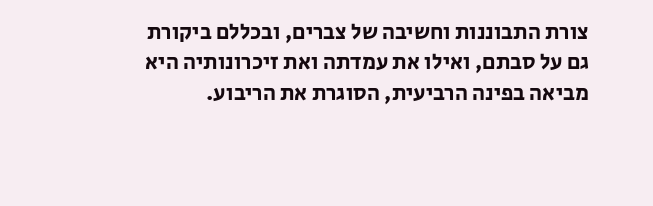צורת התבוננות וחשיבה של צברים, ובכללם ביקורת גם על סבתם, ואילו את עמדתה ואת זיכרונותיה היא מביאה בפינה הרביעית, הסוגרת את הריבוע.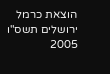הוצאת כרמל ירושלים תשס"ו 2005